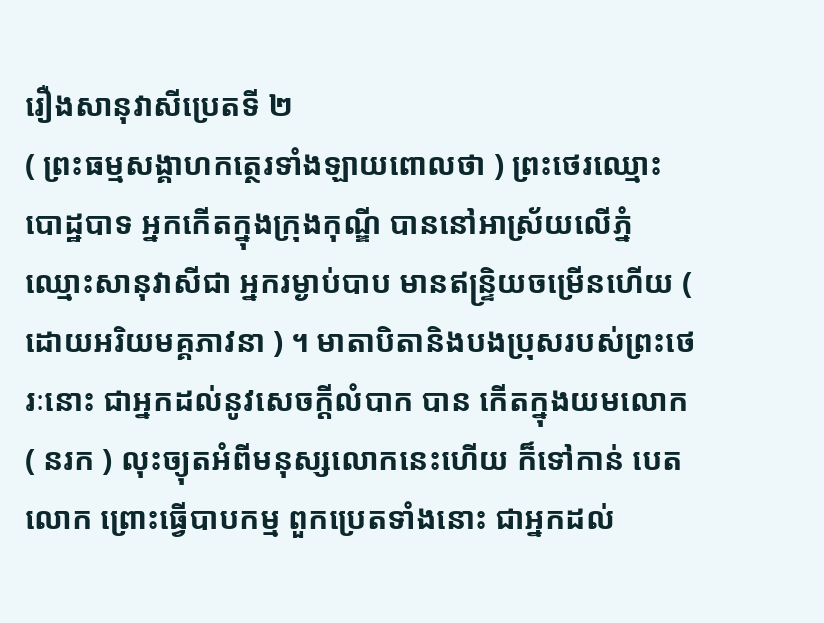រឿងសានុវាសីប្រេតទី ២
( ព្រះធម្មសង្គាហកត្ថេរទាំងឡាយពោលថា ) ព្រះថេរឈ្មោះ បោដ្ឋបាទ អ្នកកើតក្នុងក្រុងកុណ្ឌី បាននៅអាស្រ័យលើភ្នំឈ្មោះសានុវាសីជា អ្នករម្ងាប់បាប មានឥន្ទ្រិយចម្រើនហើយ ( ដោយអរិយមគ្គភាវនា ) ។ មាតាបិតានិងបងប្រុសរបស់ព្រះថេរៈនោះ ជាអ្នកដល់នូវសេចក្តីលំបាក បាន កើតក្នុងយមលោក ( នរក ) លុះច្យុតអំពីមនុស្សលោកនេះហើយ ក៏ទៅកាន់ បេតលោក ព្រោះធ្វើបាបកម្ម ពួកប្រេតទាំងនោះ ជាអ្នកដល់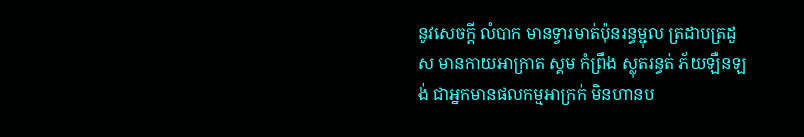នូវសេចក្តី លំបាក មានទ្វារមាត់ប៉ុនរន្ធម្ជុល ត្រដាបត្រដួស មានកាយអាក្រាត ស្គម កំព្រឹង ស្លុតរន្ធត់ ភ័យឡឺនឡង់ ជាអ្នកមានផលកម្មអាក្រក់ មិនហានប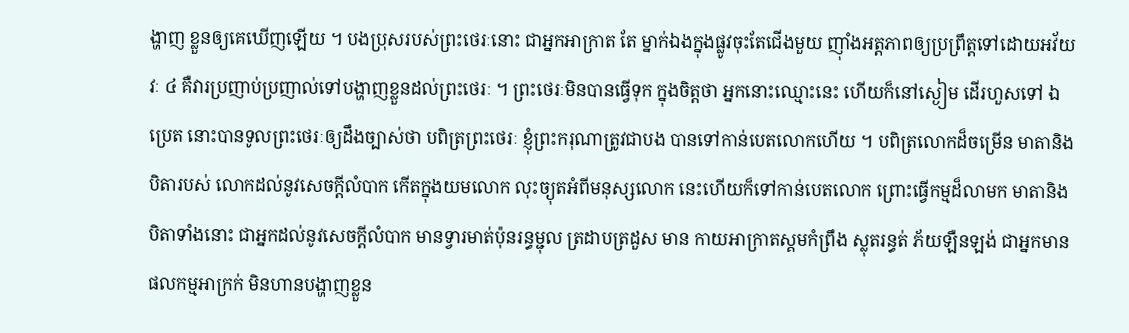ង្ហាញ ខ្លួនឲ្យគេឃើញឡើយ ។ បងប្រុសរបស់ព្រះថេរៈនោះ ជាអ្នកអាក្រាត តែ ម្នាក់ឯងក្នុងផ្លូវចុះតែជើងមួយ ញ៉ាំងអត្តភាពឲ្យប្រព្រឹត្តទៅដោយអវ័យវៈ ៤ គឺវារប្រញាប់ប្រញាល់ទៅបង្ហាញខ្លួនដល់ព្រះថេរៈ ។ ព្រះថេរៈមិនបានធ្វើទុក ក្នុងចិត្តថា អ្នកនោះឈ្មោះនេះ ហើយក៏នៅស្ងៀម ដើរហួសទៅ ឯប្រេត នោះបានទូលព្រះថេរៈឲ្យដឹងច្បាស់ថា បពិត្រព្រះថេរៈ ខ្ញុំព្រះករុណាត្រូវជាបង បានទៅកាន់បេតលោកហើយ ។ បពិត្រលោកដ៏ចម្រើន មាតានិងបិតារបស់ លោកដល់នូវសេចក្តីលំបាក កើតក្នុងយមលោក លុះច្យុតអំពីមនុស្សលោក នេះហើយក៏ទៅកាន់បេតលោក ព្រោះធ្វើកម្មដ៏លាមក មាតានិងបិតាទាំងនោះ ជាអ្នកដល់នូវសេចក្តីលំបាក មានទ្វារមាត់ប៉ុនរន្ធម្ជុល ត្រដាបត្រដួស មាន កាយអាក្រាតស្គមកំព្រឹង ស្លុតរន្ធត់ ភ័យឡឺនឡង់ ជាអ្នកមានផលកម្មអាក្រក់ មិនហានបង្ហាញខ្លួន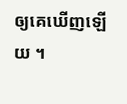ឲ្យគេឃើញឡើយ ។